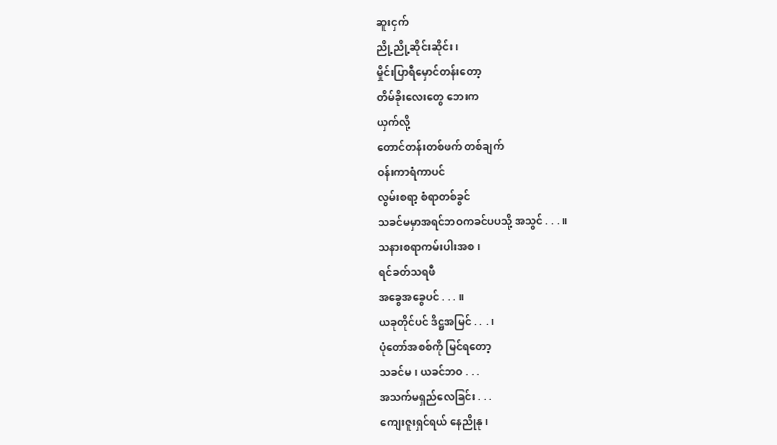ဆူးငှက်
ညို့ညို့ဆိုင်းဆိုင်း၊
မှိုင်းပြာရီမှောင်တန်းတော့
တိမ်ခိုးလေးတွေ ဘေးက
ယှက်လို့
တောင်တန်းတစ်ဖက် တစ်ချက်
ဝန်းကာရံကာပင်
လွမ်းစရာ့ စံရာတစ်ခွင်
သခင်မမှာအရင်ဘဝကခင်ပပသို့ အသွင် . . .။
သနားစရာကမ်းပါးအစ၊
ရင်ခတ်သရဖီ
အခွေအခွေပင် . . . ။
ယခုတိုင်ပင် ဒိဋ္ဌအမြင် . . .၊
ပုံတော်အစစ်ကို မြင်ရတော့
သခင်မ၊ ယခင်ဘဝ . . .
အသက်မရှည်လေခြင်း . . .
ကျေးဇူးရှင်ရယ် နေညိုနု၊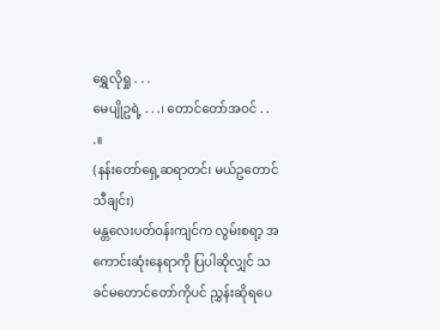ရွှေလိုရှု . . .
မေပျိုဥရဲ့ . . .၊ တောင်တော်အဝင် . . .။
(နန်းတော်ရှေ့ဆရာတင်၊ မယ်ဥတောင်သီချင်း)
မန္တလေးပတ်ဝန်းကျင်က လွမ်းစရာ့ အကောင်းဆုံးနေရာကို ပြပါဆိုလျှင် သခင်မတောင်တော်ကိုပင် ညွှန်းဆိုရပေ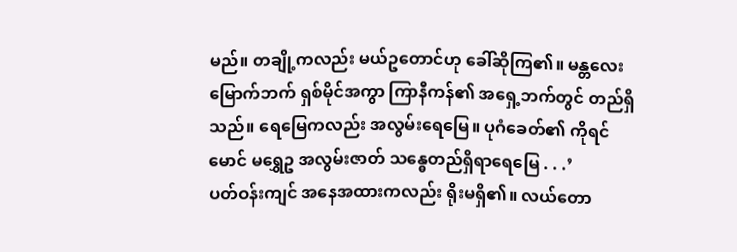မည်။ တချို့ကလည်း မယ်ဥတောင်ဟု ခေါ်ဆိုကြ၏။ မန္တလေးမြောက်ဘက် ရှစ်မိုင်အကွာ ကြာနီကန်၏ အရှေ့ဘက်တွင် တည်ရှိသည်။ ရေမြေကလည်း အလွမ်းရေမြေ။ ပုဂံခေတ်၏ ကိုရင်မောင် မရွှေဥ အလွမ်းဇာတ် သန္ဓေတည်ရှိရာရေမြေ . . .’
ပတ်ဝန်းကျင် အနေအထားကလည်း ရိုးမရှိ၏။ လယ်တော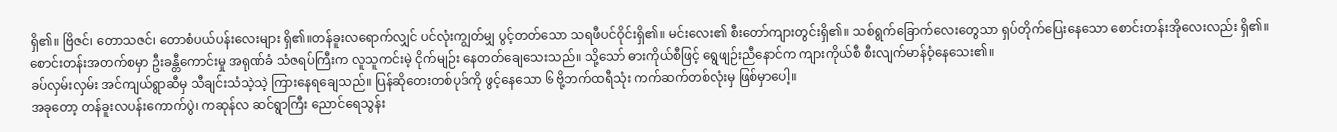ရှိ၏။ ဗြိဇင်၊ တောသဇင်၊ တောစံပယ်ပန်းလေးများ ရှိ၏။တန်ခူးလရောက်လျှင် ပင်လုံးကျွတ်မျှ ပွင့်တတ်သော သရဖီပင်ဝိုင်းရှိ၏။ မင်းလေး၏ စီးတော်ကျားတွင်းရှိ၏။ သစ်ရွက်ခြောက်လေးတွေသာ ရှပ်တိုက်ပြေးနေသော စောင်းတန်းအိုလေးလည်း ရှိ၏။ စောင်းတန်းအတက်စမှာ ဦးခန္တီကောင်းမှု အရုဏ်ခံ သံဇရပ်ကြီးက လူသူကင်းမဲ့ ငိုက်မျဉ်း နေတတ်ချေသေးသည်။ သို့သော် ဓားကိုယ်စီဖြင့် ရွေဖျဉ်းညီနောင်က ကျားကိုယ်စီ စီးလျက်မာန်ဝံ့နေသေး၏။
ခပ်လှမ်းလှမ်း အင်ကျယ်ရွာဆီမှ သီချင်းသံသဲ့သဲ့ ကြားနေရချေသည်။ ပြန်ဆိုတေးတစ်ပုဒ်ကို ဖွင့်နေသော ၆ ဗို့ဘက်ထရီသုံး ကက်ဆက်တစ်လုံးမှ ဖြစ်မှာပေါ့။
အခုတော့ တန်ခူးလပန်းကောက်ပွဲ၊ ကဆုန်လ ဆင်ရွာကြီး ညောင်ရေသွန်း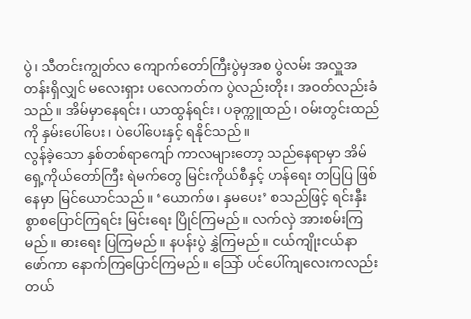ပွဲ၊ သီတင်းကျွတ်လ ကျောက်တော်ကြီးပွဲမှအစ ပွဲလမ်း အလှူအတန်းရှိလျှင် မလေးရှား ပလေကတ်က ပွဲလည်းတိုး၊ အဝတ်လည်းခံသည်။ အိမ်မှာနေရင်း၊ ယာထွန်ရင်း၊ ပခုက္ကူထည်၊ ဝမ်းတွင်းထည်ကို နှမ်းပေါ်ပေး၊ ပဲပေါ်ပေးနှင့် ရနိုင်သည်။
လွန်ခဲ့သော နှစ်တစ်ရာကျော် ကာလများတော့ သည်နေရာမှာ အိမ်ရှေ့ကိုယ်တော်ကြီး ရဲမက်တွေ မြင်းကိုယ်စီနှင့် ဟန်ရေး တပြပြ ဖြစ်နေမှာ မြင်ယောင်သည်။ ‘ယောက်ဖ၊ နှမပေး’ စသည်ဖြင့် ရင်းနှီးစွာစပြောင်ကြရင်း မြင်းရေး ပြိုင်ကြမည်။ လက်လှဲ အားစမ်းကြမည်။ ဓားရေး ပြကြမည်။ နပန်းပွဲ နွှဲကြမည်။ ငယ်ကျိုးငယ်နာ ဖော်ကာ နောက်ကြပြောင်ကြမည်။ သြော် ပင်ပေါ်ကျလေးကလည်း တယ်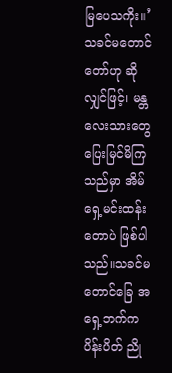မြပေသကိုး။’
သခင်မတောင်တော်ဟု ဆိုလျှင်ဖြင့်၊ မန္တလေးသားတွေ ပြေးမြင်မိကြသည်မှာ အိမ်ရှေ့မင်းထန်းတောပဲ ဖြစ်ပါသည်။သခင်မတောင်ခြေ အရှေ့ဘက်က ပိန်းပိတ် ညို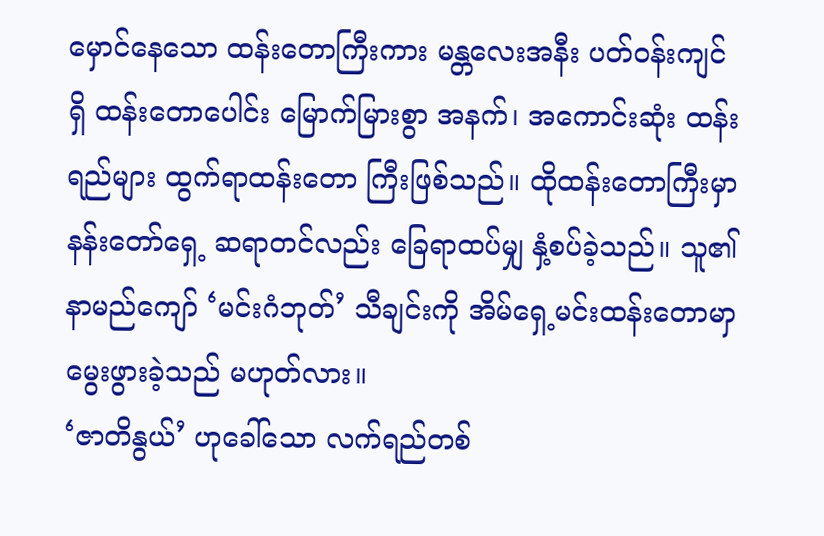မှောင်နေသော ထန်းတောကြီးကား မန္တလေးအနီး ပတ်ဝန်းကျင်ရှိ ထန်းတောပေါင်း မြောက်မြားစွာ အနက်၊ အကောင်းဆုံး ထန်းရည်များ ထွက်ရာထန်းတော ကြီးဖြစ်သည်။ ထိုထန်းတောကြီးမှာနန်းတော်ရှေ့ ဆရာတင်လည်း ခြေရာထပ်မျှ နှံ့စပ်ခဲ့သည်။ သူ၏ နာမည်ကျော် ‘မင်းဂံဘုတ်’ သီချင်းကို အိမ်ရှေ့မင်းထန်းတောမာှ မွေးဖွားခဲ့သည် မဟုတ်လား။
‘ဇာတိနွယ်’ ဟုခေါ်သော လက်ရည်တစ်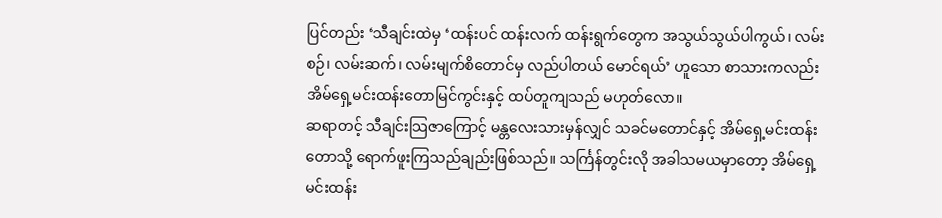ပြင်တည်း ‘သီချင်းထဲမှ ‘ထန်းပင် ထန်းလက် ထန်းရွက်တွေက အသွယ်သွယ်ပါကွယ်၊ လမ်းစဉ်၊ လမ်းဆက်၊ လမ်းမျက်စိတောင်မှ လည်ပါတယ် မောင်ရယ်’ ဟူသော စာသားကလည်း အိမ်ရှေ့မင်းထန်းတောမြင်ကွင်းနှင့် ထပ်တူကျသည် မဟုတ်လော။
ဆရာတင့် သီချင်းသြဇာကြောင့် မန္တလေးသားမှန်လျှင် သခင်မတောင်နှင့် အိမ်ရှေ့မင်းထန်းတောသို့ ရောက်ဖူးကြသည်ချည်းဖြစ်သည်။ သင်္ကြန်တွင်းလို အခါသမယမှာတော့ အိမ်ရှေ့မင်းထန်း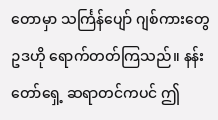တောမှာ သင်္ကြန်ပျော် ဂျစ်ကားတွေ ဥဒဟို ရောက်တတ်ကြသည်။ နန်းတော်ရှေ့ ဆရာတင်ကပင် ဤ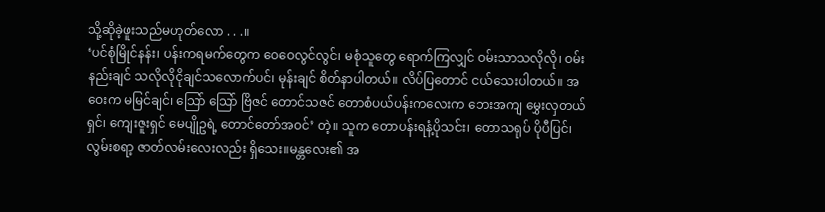သို့ဆိုခဲ့ဖူးသည်မဟုတ်လော . . .။
‘ပင်စုံမြိုင်နန်း၊ ပန်းကရမက်တွေက ဝေဝေလွင်လွင်၊ မစုံသူတွေ ရောက်ကြလျှင် ဝမ်းသာသလိုလို၊ ဝမ်းနည်းချင် သလိုလိုငိုချင်သလောက်ပင်၊ မုန်းချင် စိတ်နာပါတယ်။ လိပ်ပြတောင် ငယ်သေးပါတယ်။ အဝေးက မမြင်ချင်၊ သြော် သြော် ဗြိဇင် တောင်သဇင် တောစံပယ်ပန်းကလေးက ဘေးအကျ မွှေးလှတယ်ရှင်၊ ကျေးဇူးရှင် မေပျိုဥရဲ့ တောင်တော်အဝင်’ တဲ့။ သူက တောပန်းရနံ့ပိုသင်း၊ တောသရုပ် ပိုပီပြင်၊ လွမ်းစရာ့ ဇာတ်လမ်းလေးလည်း ရှိသေး။မန္တလေး၏ အ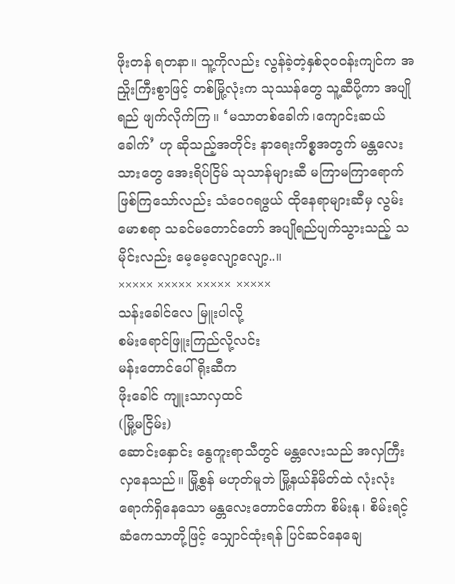ဖိုးတန် ရတနာ။ သူ့ကိုလည်း လွန်ခဲ့တဲ့နှစ်၃၀၀န်းကျင်က အညှိုးကြီးစွာဖြင့် တစ်မြို့လုံးက သုဿန်တွေ သူ့ဆီပို့ကာ အပျိုရည် ဖျက်လိုက်ကြ။ ‘မသာတစ်ခေါက်၊ကျောင်းဆယ်ခေါက်’ ဟု ဆိုသည့်အတိုင်း နာရေးကိစ္စအတွက် မန္တလေးသားတွေ အေးရိပ်ငြိမ် သုသာန်များဆီ မကြာမကြာရောက်ဖြစ်ကြသော်လည်း သံဝေဂရဖွယ် ထိုနေရာများဆီမှ လွမ်းမောစရာ သခင်မတောင်တော် အပျိုရည်ပျက်သွားသည့် သမိုင်းလည်း မေ့မေ့လျော့လျော့..။
××××× ××××× ××××× ×××××
သန်းခေါင်လေ မြူးပါလို့
စမ်းရောင်ဖြူးကြည်လို့လင်း
မန်းတောင်ပေါ်ရိုးဆီက
ဖိုးခေါင် ကျူးသာလှထင်
(မြို့မငြိမ်း)
ဆောင်းနှောင်း နွေကူးရာသီတွင် မန္တလေးသည် အလှကြီးလှနေသည်။ မြို့စွန် မဟုတ်မူဘဲ မြို့နယ်နိမိတ်ထဲ လုံးလုံးရောက်ရှိနေသော မန္တလေးတောင်တော်က စိမ်းနု၊ စိမ်းရင့် ဆံကေသာတို့ဖြင့် သျှောင်ထုံးရန် ပြင်ဆင်နေချေ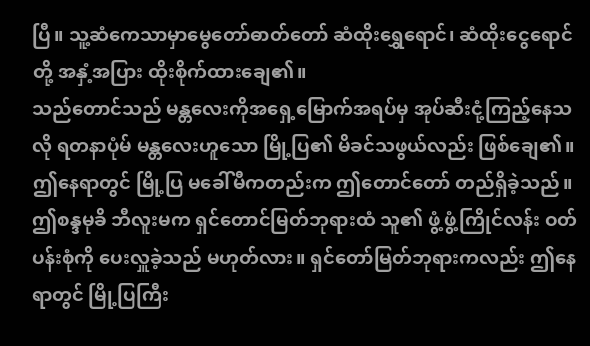ပြီ။ သူ့ဆံကေသာမှာမွေတော်ဓာတ်တော် ဆံထိုးရွှေရောင်၊ ဆံထိုးငွေရောင်တို့ အနှံ့အပြား ထိုးစိုက်ထားချေ၏။
သည်တောင်သည် မန္တလေးကိုအရှေ့မြောက်အရပ်မှ အုပ်ဆီးငုံ့ကြည့်နေသလို ရတနာပုံမ် မန္တလေးဟူသော မြို့ပြ၏ မိခင်သဖွယ်လည်း ဖြစ်ချေ၏။ ဤနေရာတွင် မြို့ပြ မခေါ်မီကတည်းက ဤတောင်တော် တည်ရှိခဲ့သည်။ ဤစန္ဒမုခိ ဘီလူးမက ရှင်တောင်မြတ်ဘုရားထံ သူ၏ ဖွံ့ဖွံ့ကြိုင်လန်း ဝတ်ပန်းစုံကို ပေးလှူခဲ့သည် မဟုတ်လား။ ရှင်တော်မြတ်ဘုရားကလည်း ဤနေရာတွင် မြို့ပြကြီး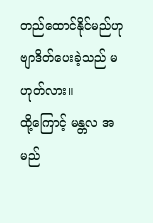တည်ထောင်နိုင်မည်ဟု ဗျာဒိတ်ပေးခဲ့သည် မဟုတ်လား။
ထို့ကြောင့် မန္တလ အမည်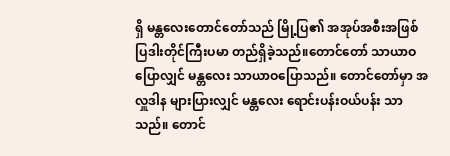ရှိ မန္တလေးတောင်တော်သည် မြို့ပြ၏ အအုပ်အစီးအဖြစ် ပြဒါးတိုင်ကြီးပမာ တည်ရှိခဲ့သည်။တောင်တော် သာယာဝပြောလျှင် မန္တလေး သာယာဝပြောသည်။ တောင်တော်မှာ အလှူဒါန များပြားလျှင် မန္တလေး ရောင်းပန်းဝယ်ပန်း သာသည်။ တောင်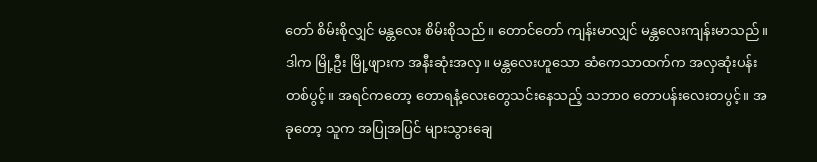တော် စိမ်းစိုလျှင် မန္တလေး စိမ်းစိုသည်။ တောင်တော် ကျန်းမာလျှင် မန္တလေးကျန်းမာသည်။ ဒါက မြို့ဦး မြို့ဖျားက အနီးဆုံးအလှ။ မန္တလေးဟူသော ဆံကေသာထက်က အလှဆုံးပန်း တစ်ပွင့်။ အရင်ကတော့ တောရနံ့လေးတွေသင်းနေသည့် သဘာ၀ တောပန်းလေးတပွင့်။ အခုတော့ သူက အပြုအပြင် များသွားချေ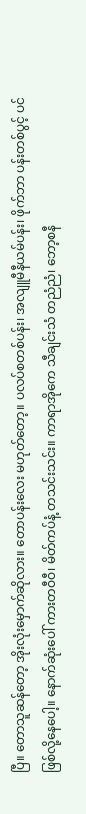ပြီ။ တောသူဆန်တော့ အိုးလုံးမှောက်ဆိုလား။ တောပန်းလေး မဟုတ်တော့။ ပလပ်စတစ်ပန်း၊ အလျူမီနီယမ်ပန်း၊ ဖိုက်ဘာ ပန်းတစ်ပွင့် ပင်ဖြစ်လို့နေပေါ့။ နောက်ဆုံးပေါ် ကားတဝီဝီ၊ မိတ်ကပ်နံ့ တသင်းသင်း။ ကာရာအိုကေ သီချင်းသံ တညံညံ၊ ဘော့စနီ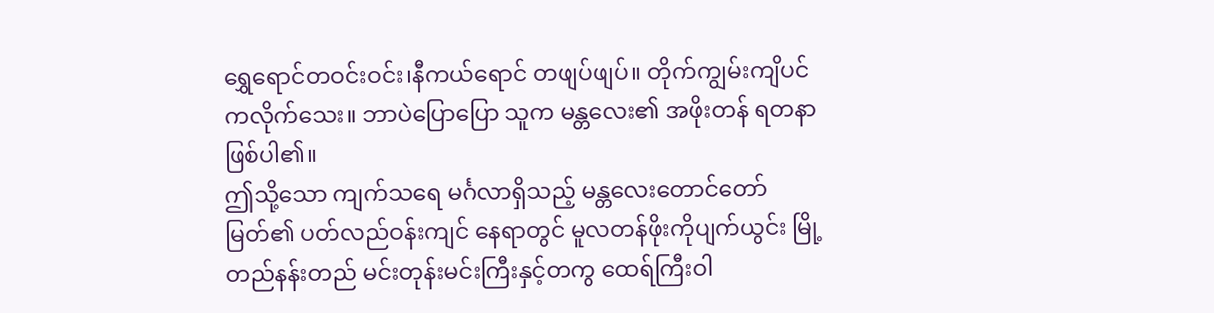ရွှေရောင်တဝင်းဝင်း၊နီကယ်ရောင် တဖျပ်ဖျပ်။ တိုက်ကျွမ်းကျိပင် ကလိုက်သေး။ ဘာပဲပြောပြော သူက မန္တလေး၏ အဖိုးတန် ရတနာဖြစ်ပါ၏။
ဤသို့သော ကျက်သရေ မင်္ဂလာရှိသည့် မန္တလေးတောင်တော်မြတ်၏ ပတ်လည်ဝန်းကျင် နေရာတွင် မူလတန်ဖိုးကိုပျက်ယွင်း မြို့တည်နန်းတည် မင်းတုန်းမင်းကြီးနှင့်တကွ ထေရ်ကြီးဝါ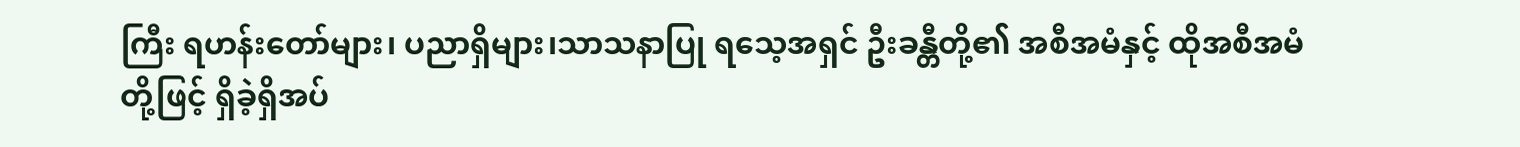ကြီး ရဟန်းတော်များ၊ ပညာရှိများ၊သာသနာပြု ရသေ့အရှင် ဦးခန္တီတို့၏ အစီအမံနှင့် ထိုအစီအမံတို့ဖြင့် ရှိခဲ့ရှိအပ်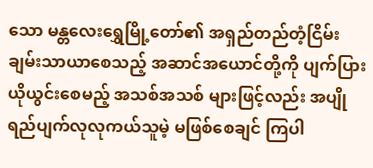သော မန္တလေးရွှေမြို့တော်၏ အရှည်တည်တံ့ငြိမ်းချမ်းသာယာစေသည့် အဆာင်အယောင်တို့ကို ပျက်ပြား ယိုယွင်းစေမည့် အသစ်အသစ် များဖြင့်လည်း အပျိုရည်ပျက်လုလုကယ်သူမဲ့ မဖြစ်စေချင် ကြပါ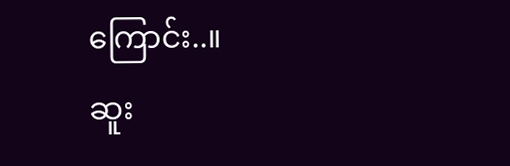ကြောင်း..။
ဆူး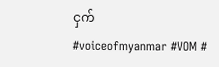ငှက်
#voiceofmyanmar #VOM #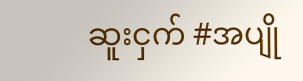ဆူးငှက် #အပျို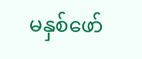မနှစ်ဖော်